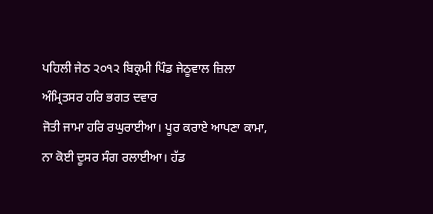ਪਹਿਲੀ ਜੇਠ ੨੦੧੨ ਬਿਕ੍ਰਮੀ ਪਿੰਡ ਜੇਠੂਵਾਲ ਜ਼ਿਲਾ ਅੰਮ੍ਰਿਤਸਰ ਹਰਿ ਭਗਤ ਦਵਾਰ
ਜੋਤੀ ਜਾਮਾ ਹਰਿ ਰਘੁਰਾਈਆ। ਪੂਰ ਕਰਾਏ ਆਪਣਾ ਕਾਮਾ, ਨਾ ਕੋਈ ਦੂਸਰ ਸੰਗ ਰਲਾਈਆ। ਹੱਡ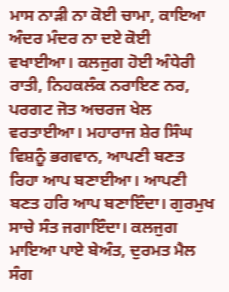ਮਾਸ ਨਾੜੀ ਨਾ ਕੋਈ ਚਾਮਾ, ਕਾਇਆ ਅੰਦਰ ਮੰਦਰ ਨਾ ਦਏ ਕੋਈ ਵਖਾਈਆ। ਕਲਜੁਗ ਹੋਈ ਅੰਧੇਰੀ ਰਾਤੀ, ਨਿਹਕਲੰਕ ਨਰਾਇਣ ਨਰ, ਪਰਗਟ ਜੋਤ ਅਚਰਜ ਖੇਲ ਵਰਤਾਈਆ। ਮਹਾਰਾਜ ਸ਼ੇਰ ਸਿੰਘ ਵਿਸ਼ਨੂੰ ਭਗਵਾਨ, ਆਪਣੀ ਬਣਤ ਰਿਹਾ ਆਪ ਬਣਾਈਆ। ਆਪਣੀ ਬਣਤ ਹਰਿ ਆਪ ਬਣਾਇੰਦਾ। ਗੁਰਮੁਖ ਸਾਚੇ ਸੰਤ ਜਗਾਇੰਦਾ। ਕਲਜੁਗ ਮਾਇਆ ਪਾਏ ਬੇਅੰਤ, ਦੁਰਮਤ ਮੈਲ ਸੰਗ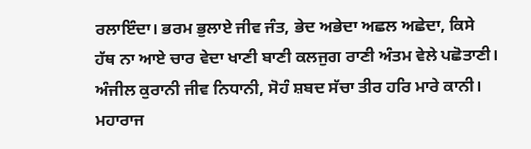ਰਲਾਇੰਦਾ। ਭਰਮ ਭੁਲਾਏ ਜੀਵ ਜੰਤ, ਭੇਦ ਅਭੇਦਾ ਅਛਲ ਅਛੇਦਾ, ਕਿਸੇ ਹੱਥ ਨਾ ਆਏ ਚਾਰ ਵੇਦਾ ਖਾਣੀ ਬਾਣੀ ਕਲਜੁਗ ਰਾਣੀ ਅੰਤਮ ਵੇਲੇ ਪਛੋਤਾਣੀ। ਅੰਜੀਲ ਕੁਰਾਨੀ ਜੀਵ ਨਿਧਾਨੀ, ਸੋਹੰ ਸ਼ਬਦ ਸੱਚਾ ਤੀਰ ਹਰਿ ਮਾਰੇ ਕਾਨੀ। ਮਹਾਰਾਜ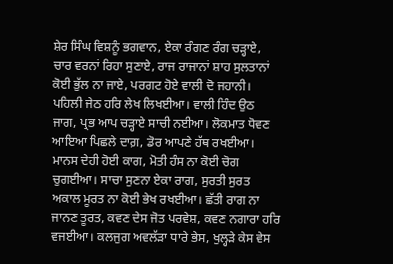ਸ਼ੇਰ ਸਿੰਘ ਵਿਸ਼ਨੂੰ ਭਗਵਾਨ, ਏਕਾ ਰੰਗਣ ਰੰਗ ਚੜ੍ਹਾਏ, ਚਾਰ ਵਰਨਾਂ ਰਿਹਾ ਸੁਣਾਏ, ਰਾਜ ਰਾਜਾਨਾਂ ਸ਼ਾਹ ਸੁਲਤਾਨਾਂ ਕੋਈ ਭੁੱਲ ਨਾ ਜਾਏ, ਪਰਗਟ ਹੋਏ ਵਾਲੀ ਦੋ ਜਹਾਨੀ। ਪਹਿਲੀ ਜੇਠ ਹਰਿ ਲੇਖ ਲਿਖਈਆ। ਵਾਲੀ ਹਿੰਦ ਉਠ ਜਾਗ, ਪ੍ਰਭ ਆਪ ਚੜ੍ਹਾਏ ਸਾਚੀ ਨਈਆ। ਲੋਕਮਾਤ ਧੋਵਣ ਆਇਆ ਪਿਛਲੇ ਦਾਗ਼, ਡੋਰ ਆਪਣੇ ਹੱਥ ਰਖਈਆ। ਮਾਨਸ ਦੇਹੀ ਹੋਈ ਕਾਗ, ਮੋਤੀ ਹੰਸ ਨਾ ਕੋਈ ਚੋਗ ਚੁਗਈਆ। ਸਾਚਾ ਸੁਣਨਾ ਏਕਾ ਰਾਗ, ਸੁਰਤੀ ਸੁਰਤ ਅਕਾਲ ਮੂਰਤ ਨਾ ਕੋਈ ਭੇਖ ਰਖਈਆ। ਛੱਤੀ ਰਾਗ ਨਾ ਜਾਨਣ ਤੂਰਤ, ਕਵਣ ਦੇਸ ਜੋਤ ਪਰਵੇਸ਼, ਕਵਣ ਨਗਾਰਾ ਹਰਿ ਵਜਈਆ। ਕਲਜੁਗ ਅਵਲੱੜਾ ਧਾਰੇ ਭੇਸ, ਖੁਲ੍ਹੜੇ ਕੇਸ ਵੇਸ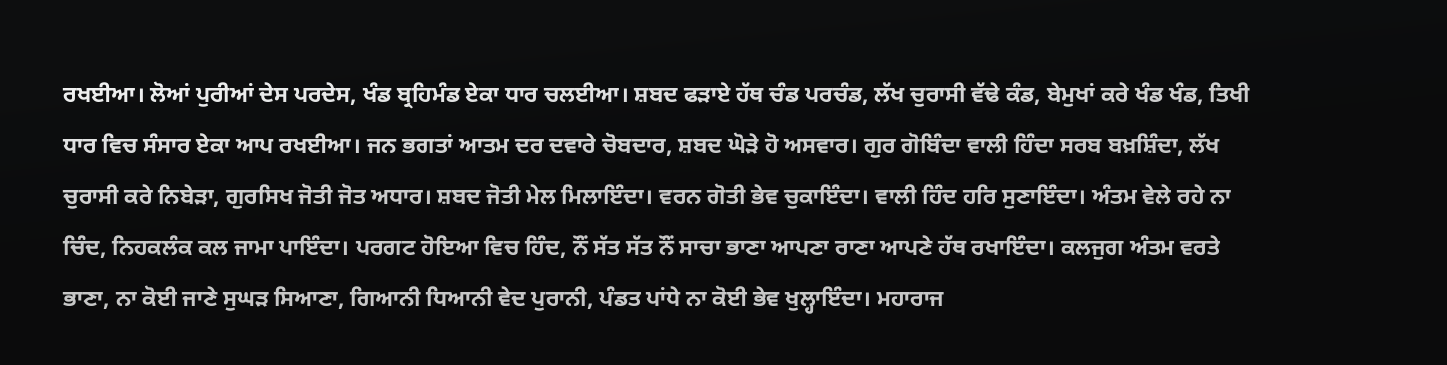ਰਖਈਆ। ਲੋਆਂ ਪੁਰੀਆਂ ਦੇਸ ਪਰਦੇਸ, ਖੰਡ ਬ੍ਰਹਿਮੰਡ ਏਕਾ ਧਾਰ ਚਲਈਆ। ਸ਼ਬਦ ਫੜਾਏ ਹੱਥ ਚੰਡ ਪਰਚੰਡ, ਲੱਖ ਚੁਰਾਸੀ ਵੱਢੇ ਕੰਡ, ਬੇਮੁਖਾਂ ਕਰੇ ਖੰਡ ਖੰਡ, ਤਿਖੀ ਧਾਰ ਵਿਚ ਸੰਸਾਰ ਏਕਾ ਆਪ ਰਖਈਆ। ਜਨ ਭਗਤਾਂ ਆਤਮ ਦਰ ਦਵਾਰੇ ਚੋਬਦਾਰ, ਸ਼ਬਦ ਘੋੜੇ ਹੋ ਅਸਵਾਰ। ਗੁਰ ਗੋਬਿੰਦਾ ਵਾਲੀ ਹਿੰਦਾ ਸਰਬ ਬਖ਼ਸ਼ਿੰਦਾ, ਲੱਖ ਚੁਰਾਸੀ ਕਰੇ ਨਿਬੇੜਾ, ਗੁਰਸਿਖ ਜੋਤੀ ਜੋਤ ਅਧਾਰ। ਸ਼ਬਦ ਜੋਤੀ ਮੇਲ ਮਿਲਾਇੰਦਾ। ਵਰਨ ਗੋਤੀ ਭੇਵ ਚੁਕਾਇੰਦਾ। ਵਾਲੀ ਹਿੰਦ ਹਰਿ ਸੁਣਾਇੰਦਾ। ਅੰਤਮ ਵੇਲੇ ਰਹੇ ਨਾ ਚਿੰਦ, ਨਿਹਕਲੰਕ ਕਲ ਜਾਮਾ ਪਾਇੰਦਾ। ਪਰਗਟ ਹੋਇਆ ਵਿਚ ਹਿੰਦ, ਨੌਂ ਸੱਤ ਸੱਤ ਨੌਂ ਸਾਚਾ ਭਾਣਾ ਆਪਣਾ ਰਾਣਾ ਆਪਣੇ ਹੱਥ ਰਖਾਇੰਦਾ। ਕਲਜੁਗ ਅੰਤਮ ਵਰਤੇ ਭਾਣਾ, ਨਾ ਕੋਈ ਜਾਣੇ ਸੁਘੜ ਸਿਆਣਾ, ਗਿਆਨੀ ਧਿਆਨੀ ਵੇਦ ਪੁਰਾਨੀ, ਪੰਡਤ ਪਾਂਧੇ ਨਾ ਕੋਈ ਭੇਵ ਖੁਲ੍ਹਾਇੰਦਾ। ਮਹਾਰਾਜ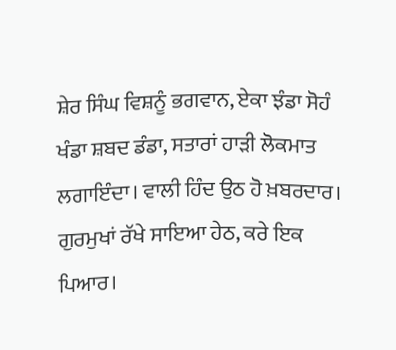ਸ਼ੇਰ ਸਿੰਘ ਵਿਸ਼ਨੂੰ ਭਗਵਾਨ, ਏਕਾ ਝੰਡਾ ਸੋਹੰ ਖੰਡਾ ਸ਼ਬਦ ਡੰਡਾ, ਸਤਾਰਾਂ ਹਾੜੀ ਲੋਕਮਾਤ ਲਗਾਇੰਦਾ। ਵਾਲੀ ਹਿੰਦ ਉਠ ਹੋ ਖ਼ਬਰਦਾਰ। ਗੁਰਮੁਖਾਂ ਰੱਖੇ ਸਾਇਆ ਹੇਠ, ਕਰੇ ਇਕ ਪਿਆਰ।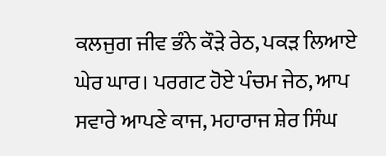ਕਲਜੁਗ ਜੀਵ ਭੰਨੇ ਕੌੜੇ ਰੇਠ, ਪਕੜ ਲਿਆਏ ਘੇਰ ਘਾਰ। ਪਰਗਟ ਹੋਏ ਪੰਚਮ ਜੇਠ, ਆਪ ਸਵਾਰੇ ਆਪਣੇ ਕਾਜ, ਮਹਾਰਾਜ ਸ਼ੇਰ ਸਿੰਘ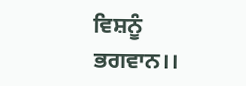ਵਿਸ਼ਨੂੰ ਭਗਵਾਨ।।